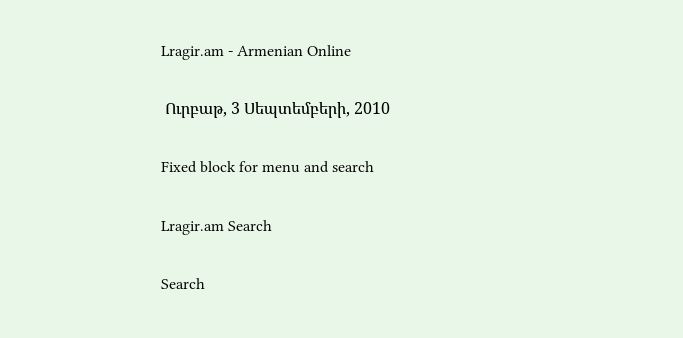Lragir.am - Armenian Online

 Ուրբաթ, 3 Սեպտեմբերի, 2010

Fixed block for menu and search

Lragir.am Search

Search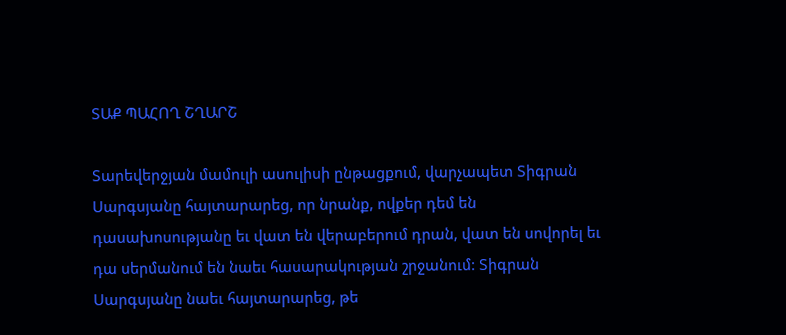ՏԱՔ ՊԱՀՈՂ ՇՂԱՐՇ

Տարեվերջյան մամուլի ասուլիսի ընթացքում, վարչապետ Տիգրան Սարգսյանը հայտարարեց, որ նրանք, ովքեր դեմ են դասախոսությանը եւ վատ են վերաբերում դրան, վատ են սովորել եւ դա սերմանում են նաեւ հասարակության շրջանում: Տիգրան Սարգսյանը նաեւ հայտարարեց, թե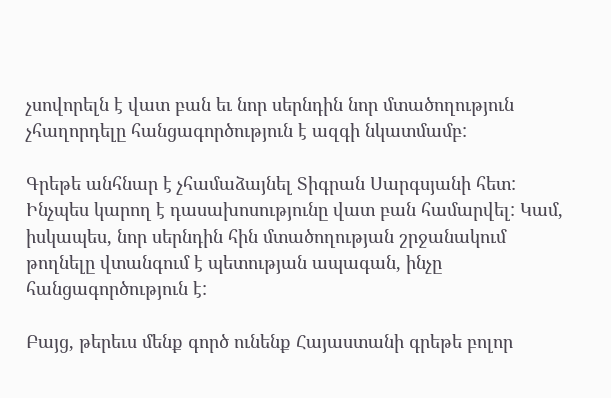չսովորելն է վատ բան եւ նոր սերնդին նոր մտածողություն չհաղորդելը հանցագործություն է ազգի նկատմամբ:

Գրեթե անհնար է չհամաձայնել Տիգրան Սարգսյանի հետ: Ինչպես կարող է դասախոսությունը վատ բան համարվել: Կամ, իսկապես, նոր սերնդին հին մտածողության շրջանակում թողնելը վտանգում է պետության ապագան, ինչը հանցագործություն է:

Բայց, թերեւս մենք գործ ունենք Հայաստանի գրեթե բոլոր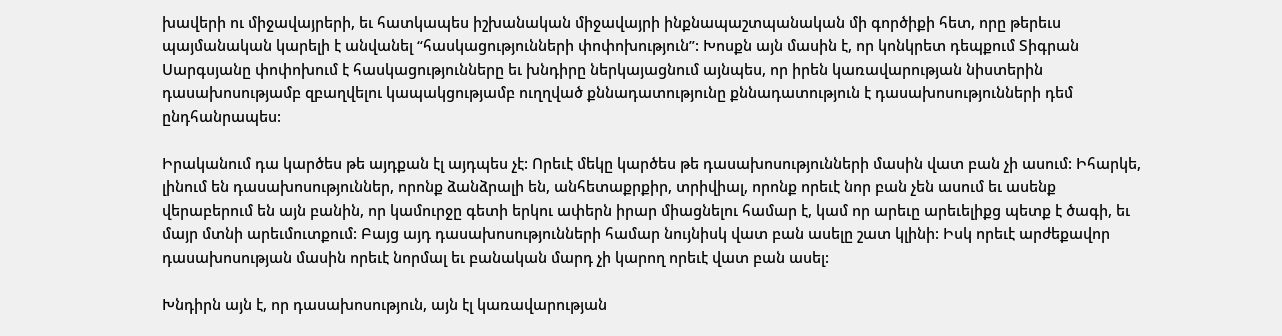խավերի ու միջավայրերի, եւ հատկապես իշխանական միջավայրի ինքնապաշտպանական մի գործիքի հետ, որը թերեւս պայմանական կարելի է անվանել “հասկացությունների փոփոխություն”: Խոսքն այն մասին է, որ կոնկրետ դեպքում Տիգրան Սարգսյանը փոփոխում է հասկացությունները եւ խնդիրը ներկայացնում այնպես, որ իրեն կառավարության նիստերին դասախոսությամբ զբաղվելու կապակցությամբ ուղղված քննադատությունը քննադատություն է դասախոսությունների դեմ ընդհանրապես:

Իրականում դա կարծես թե այդքան էլ այդպես չէ: Որեւէ մեկը կարծես թե դասախոսությունների մասին վատ բան չի ասում: Իհարկե, լինում են դասախոսություններ, որոնք ձանձրալի են, անհետաքրքիր, տրիվիալ, որոնք որեւէ նոր բան չեն ասում եւ ասենք վերաբերում են այն բանին, որ կամուրջը գետի երկու ափերն իրար միացնելու համար է, կամ որ արեւը արեւելիքց պետք է ծագի, եւ մայր մտնի արեւմուտքում: Բայց այդ դասախոսությունների համար նույնիսկ վատ բան ասելը շատ կլինի: Իսկ որեւէ արժեքավոր դասախոսության մասին որեւէ նորմալ եւ բանական մարդ չի կարող որեւէ վատ բան ասել:

Խնդիրն այն է, որ դասախոսություն, այն էլ կառավարության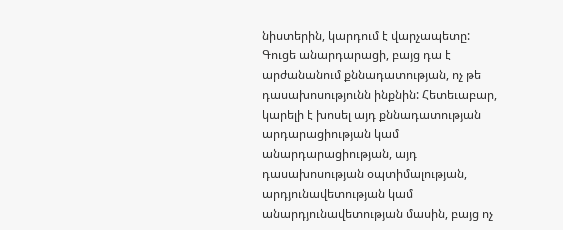նիստերին, կարդում է վարչապետը: Գուցե անարդարացի, բայց դա է արժանանում քննադատության, ոչ թե դասախոսությունն ինքնին: Հետեւաբար, կարելի է խոսել այդ քննադատության արդարացիության կամ անարդարացիության, այդ դասախոսության օպտիմալության, արդյունավետության կամ անարդյունավետության մասին, բայց ոչ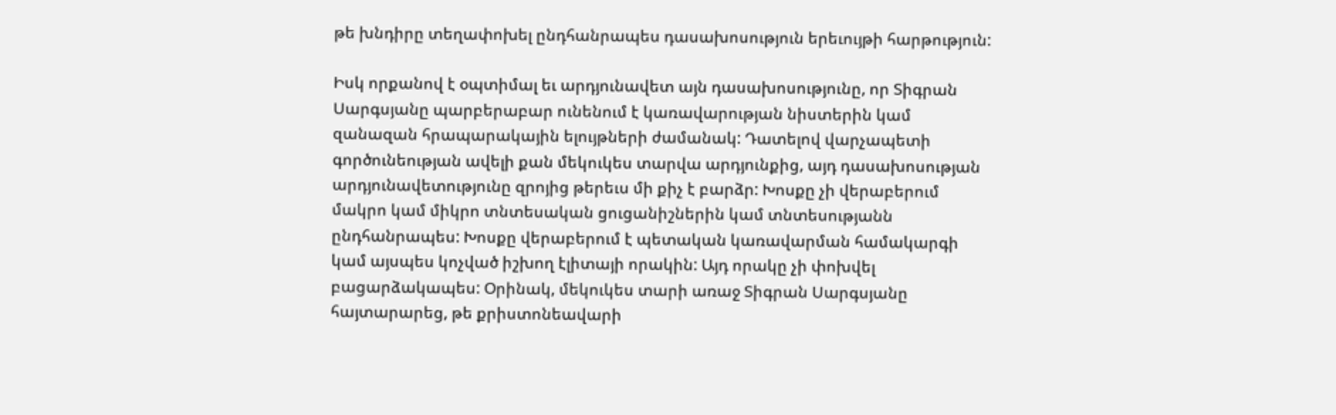թե խնդիրը տեղափոխել ընդհանրապես դասախոսություն երեւույթի հարթություն:

Իսկ որքանով է օպտիմալ եւ արդյունավետ այն դասախոսությունը, որ Տիգրան Սարգսյանը պարբերաբար ունենում է կառավարության նիստերին կամ զանազան հրապարակային ելույթների ժամանակ: Դատելով վարչապետի գործունեության ավելի քան մեկուկես տարվա արդյունքից, այդ դասախոսության արդյունավետությունը զրոյից թերեւս մի քիչ է բարձր: Խոսքը չի վերաբերում մակրո կամ միկրո տնտեսական ցուցանիշներին կամ տնտեսությանն ընդհանրապես: Խոսքը վերաբերում է պետական կառավարման համակարգի կամ այսպես կոչված իշխող էլիտայի որակին: Այդ որակը չի փոխվել բացարձակապես: Օրինակ, մեկուկես տարի առաջ Տիգրան Սարգսյանը հայտարարեց, թե քրիստոնեավարի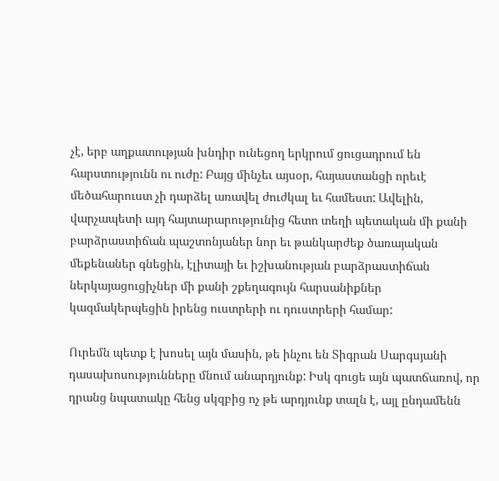չէ, երբ աղքատության խնդիր ունեցող երկրում ցուցադրում են հարստությունն ու ուժը: Բայց մինչեւ այսօր, հայաստանցի որեւէ մեծահարուստ չի դարձել առավել ժուժկալ եւ համեստ: Ավելին, վարչապետի այդ հայտարարությունից հետո տեղի պետական մի քանի բարձրաստիճան պաշտոնյաներ նոր եւ թանկարժեք ծառայական մեքենաներ գնեցին, էլիտայի եւ իշխանության բարձրաստիճան ներկայացուցիչներ մի քանի շքեղագույն հարսանիքներ կազմակերպեցին իրենց ուստրերի ու դուստրերի համար:

Ուրեմն պետք է խոսել այն մասին, թե ինչու են Տիգրան Սարգսյանի դասախոսությունները մնում անարդյունք: Իսկ գուցե այն պատճառով, որ դրանց նպատակը հենց սկզբից ոչ թե արդյունք տալն է, այլ ընդամենն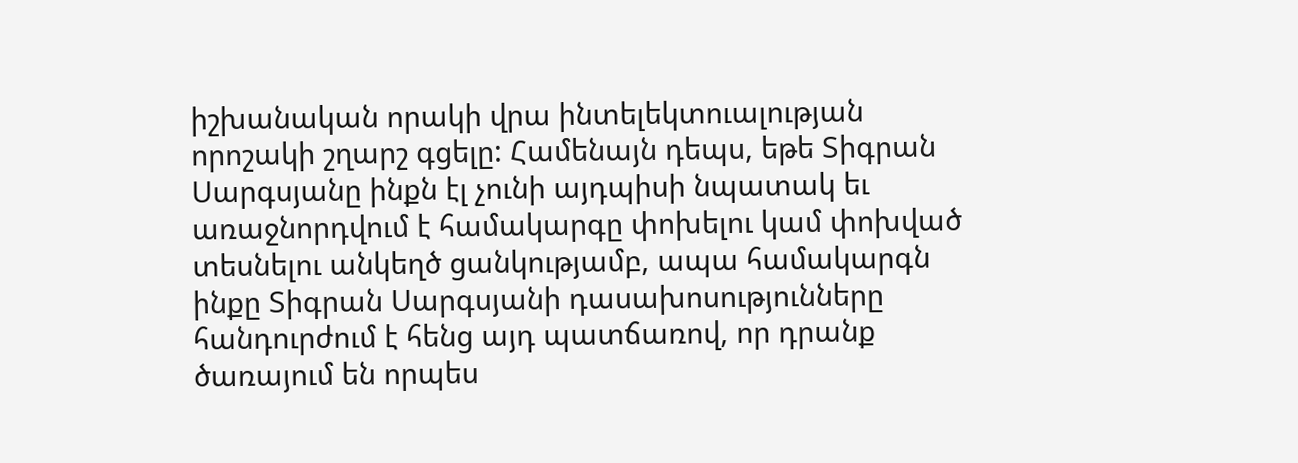իշխանական որակի վրա ինտելեկտուալության որոշակի շղարշ գցելը: Համենայն դեպս, եթե Տիգրան Սարգսյանը ինքն էլ չունի այդպիսի նպատակ եւ առաջնորդվում է համակարգը փոխելու կամ փոխված տեսնելու անկեղծ ցանկությամբ, ապա համակարգն ինքը Տիգրան Սարգսյանի դասախոսությունները հանդուրժում է հենց այդ պատճառով, որ դրանք ծառայում են որպես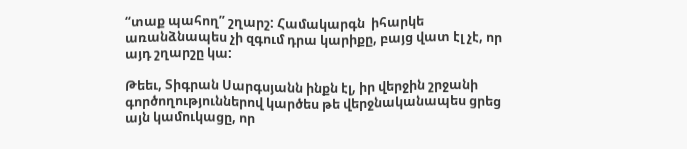“տաք պահող” շղարշ: Համակարգն  իհարկե առանձնապես չի զգում դրա կարիքը, բայց վատ էլ չէ, որ այդ շղարշը կա:

Թեեւ, Տիգրան Սարգսյանն ինքն էլ, իր վերջին շրջանի գործողություններով կարծես թե վերջնականապես ցրեց այն կամուկացը, որ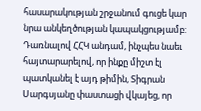հասարակության շրջանում գուցե կար նրա անկեղծության կապակցությամբ: Դառնալով ՀՀԿ անդամ, ինչպես նաեւ հայտարարելով, որ ինքը միշտ էլ պատկանել է այդ թիմին, Տիգրան Սարգսյանը փաստացի վկայեց, որ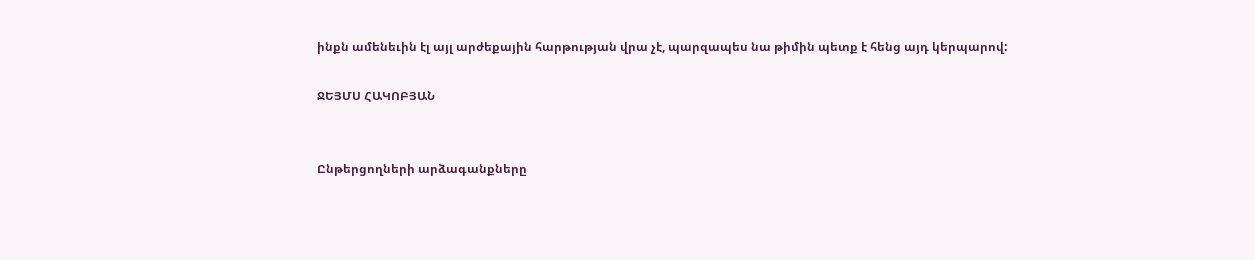ինքն ամենեւին էլ այլ արժեքային հարթության վրա չէ, պարզապես նա թիմին պետք է հենց այդ կերպարով:

ՋԵՅՄՍ ՀԱԿՈԲՅԱՆ


Ընթերցողների արձագանքները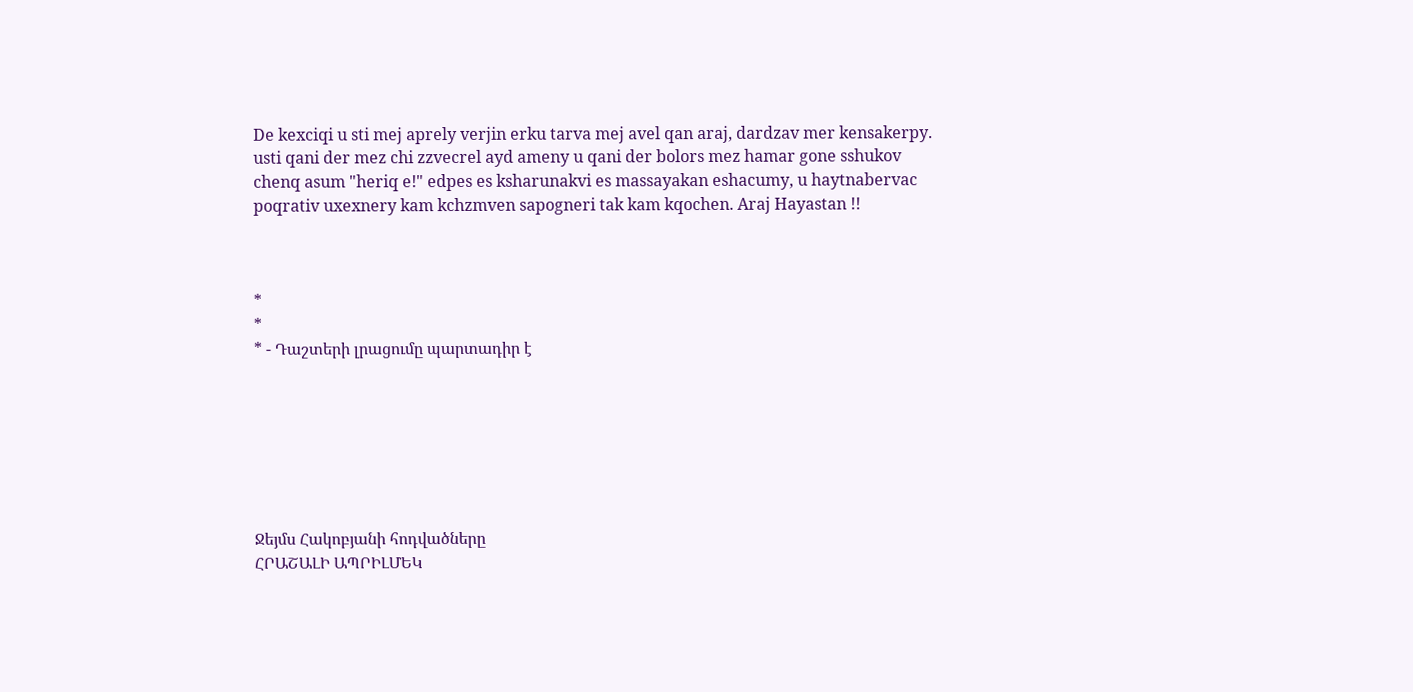De kexciqi u sti mej aprely verjin erku tarva mej avel qan araj, dardzav mer kensakerpy. usti qani der mez chi zzvecrel ayd ameny u qani der bolors mez hamar gone sshukov chenq asum "heriq e!" edpes es ksharunakvi es massayakan eshacumy, u haytnabervac poqrativ uxexnery kam kchzmven sapogneri tak kam kqochen. Araj Hayastan !!



*
*
* - Դաշտերի լրացումը պարտադիր է







Ջեյմս Հակոբյանի հոդվածները
ՀՐԱՇԱԼԻ ԱՊՐԻԼՄԵԿ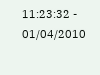11:23:32 - 01/04/2010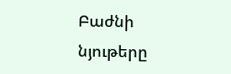Բաժնի նյութերը